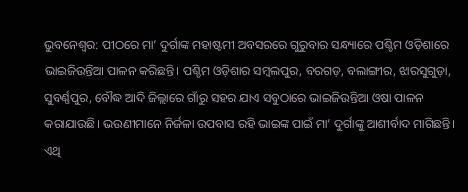ଭୁବନେଶ୍ବର: ପୀଠରେ ମା’ ଦୁର୍ଗାଙ୍କ ମହାଷ୍ଟମୀ ଅବସରରେ ଗୁରୁବାର ସନ୍ଧ୍ୟାରେ ପଶ୍ଚିମ ଓଡ଼ିଶାରେ ଭାଇଜିଉନ୍ତିଆ ପାଳନ କରିଛନ୍ତି। ପଶ୍ଚିମ ଓଡ଼ିଶାର ସମ୍ବଲପୁର, ବରଗଡ଼, ବଲାଙ୍ଗୀର, ଝାରସୁଗୁଡ଼ା, ସୁବର୍ଣ୍ଣପୁର, ବୌଦ୍ଧ ଆଦି ଜିଲ୍ଲାରେ ଗାଁରୁ ସହର ଯାଏ ସବୁଠାରେ ଭାଇଜିଉନ୍ତିଆ ଓଷା ପାଳନ କରାଯାଉଛି। ଭଉଣୀମାନେ ନିର୍ଜଳା ଉପବାସ ରହି ଭାଇଙ୍କ ପାଇଁ ମା’ ଦୁର୍ଗାଙ୍କୁ ଆଶୀର୍ବାଦ ମାଗିଛନ୍ତି। ଏଥି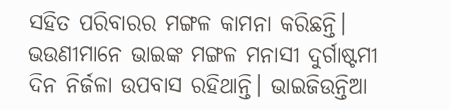ସହିତ ପରିବାରର ମଙ୍ଗଳ କାମନା କରିଛନ୍ତି।
ଭଉଣୀମାନେ ଭାଇଙ୍କ ମଙ୍ଗଳ ମନାସୀ ଦୁର୍ଗାଷ୍ଟମୀ ଦିନ ନିର୍ଜଳା ଉପବାସ ରହିଥାନ୍ତି। ଭାଇଜିଉନ୍ତିଆ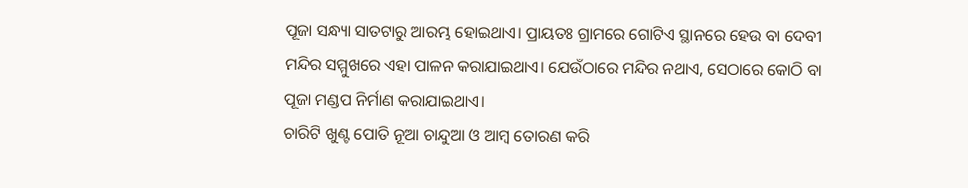ପୂଜା ସନ୍ଧ୍ୟା ସାତଟାରୁ ଆରମ୍ଭ ହୋଇଥାଏ। ପ୍ରାୟତଃ ଗ୍ରାମରେ ଗୋଟିଏ ସ୍ଥାନରେ ହେଉ ବା ଦେବୀ ମନ୍ଦିର ସମ୍ମୁଖରେ ଏହା ପାଳନ କରାଯାଇଥାଏ। ଯେଉଁଠାରେ ମନ୍ଦିର ନଥାଏ, ସେଠାରେ କୋଠି ବା ପୂଜା ମଣ୍ଡପ ନିର୍ମାଣ କରାଯାଇଥାଏ।
ଚାରିଟି ଖୁଣ୍ଟ ପୋତି ନୂଆ ଚାନ୍ଦୁଆ ଓ ଆମ୍ବ ତୋରଣ କରି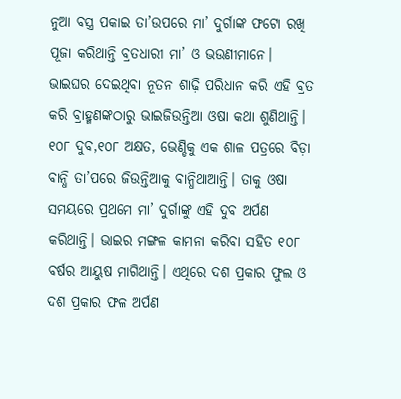ନୁଆ ବସ୍ତ୍ର ପକାଇ ତା’ଉପରେ ମା’ ଦୁର୍ଗାଙ୍କ ଫଟୋ ରଖି ପୂଜା କରିଥାନ୍ତି ବ୍ରତଧାରୀ ମା’ ଓ ଭଉଣୀମାନେ। ଭାଇଘର ଦେଇଥିବା ନୂତନ ଶାଢ଼ି ପରିଧାନ କରି ଏହି ବ୍ରତ କରି ବ୍ରାହ୍ମଣଙ୍କଠାରୁ ଭାଇଜିଉନ୍ତିଆ ଓଷା କଥା ଶୁଣିଥାନ୍ତି। ୧୦୮ ଦୁବ,୧୦୮ ଅକ୍ଷତ, ଭେଣ୍ଡିକୁ ଏକ ଶାଳ ପତ୍ରରେ ବିଡ଼ା ବାନ୍ଧି ତା’ପରେ ଜିଉନ୍ତିଆକୁ ବାନ୍ଧିଥାଆନ୍ତି। ତାକୁ ଓଷା ସମୟରେ ପ୍ରଥମେ ମା’ ଦୁର୍ଗାଙ୍କୁ ଏହି ଦୁବ ଅର୍ପଣ କରିଥାନ୍ତି। ଭାଇର ମଙ୍ଗଳ କାମନା କରିବା ସହିତ ୧୦୮ ବର୍ଷର ଆୟୁଷ ମାଗିଥାନ୍ତି। ଏଥିରେ ଦଶ ପ୍ରକାର ଫୁଲ ଓ ଦଶ ପ୍ରକାର ଫଳ ଅର୍ପଣ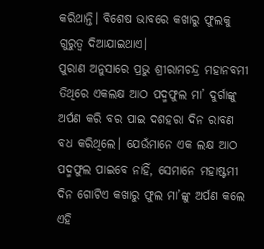କରିଥାନ୍ତି। ବିଶେଷ ଭାବରେ କଖାରୁ ଫୁଲକୁ ଗୁରୁତ୍ବ ଦିଆଯାଇଥାଏ।
ପୁରାଣ ଅନୁସାରେ ପ୍ରଭୁ ଶ୍ରୀରାମଚନ୍ଦ୍ର ମହାନବମୀ ତିଥିରେ ଏକଲକ୍ଷ ଆଠ ପଦ୍ମଫୁଲ ମା’ ଦୁର୍ଗାଙ୍କୁ ଅର୍ପଣ କରି ବର ପାଇ ଦଶହରା ଦିନ ରାବଣ ବଧ କରିଥିଲେ। ଯେଉଁମାନେ ଏକ ଲକ୍ଷ ଆଠ ପଦ୍ମଫୁଲ ପାଇବେ ନାହିଁ, ସେମାନେ ମହାଷ୍ଟମୀ ଦିନ ଗୋଟିଏ କଖାରୁ ଫୁଲ ମା’ଙ୍କୁ ଅର୍ପଣ କଲେ ଏହି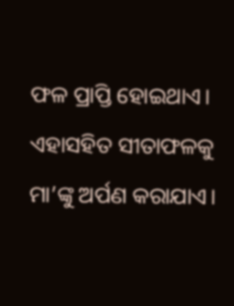ଫଳ ପ୍ରାପ୍ତି ହୋଇଥାଏ। ଏହାସହିତ ସୀତାଫଳକୁ ମା’ଙ୍କୁ ଅର୍ପଣ କରାଯାଏ।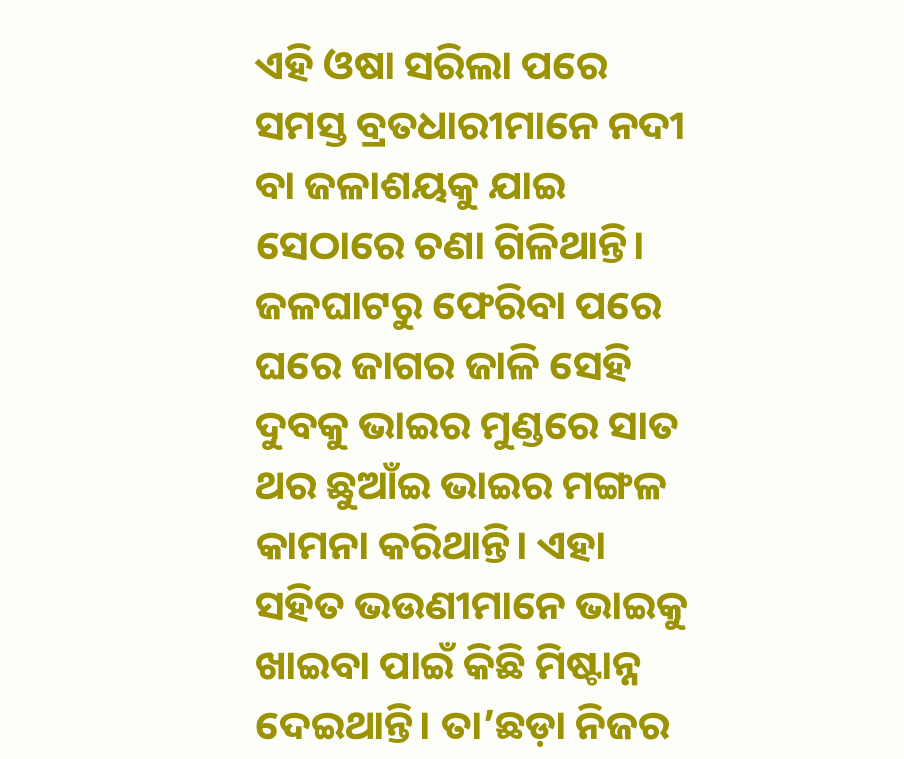ଏହି ଓଷା ସରିଲା ପରେ ସମସ୍ତ ବ୍ରତଧାରୀମାନେ ନଦୀ ବା ଜଳାଶୟକୁ ଯାଇ ସେଠାରେ ଚଣା ଗିଳିଥାନ୍ତି। ଜଳଘାଟରୁ ଫେରିବା ପରେ ଘରେ ଜାଗର ଜାଳି ସେହି ଦୁବକୁ ଭାଇର ମୁଣ୍ଡରେ ସାତ ଥର ଛୁଆଁଇ ଭାଇର ମଙ୍ଗଳ କାମନା କରିଥାନ୍ତି। ଏହା ସହିତ ଭଉଣୀମାନେ ଭାଇକୁ ଖାଇବା ପାଇଁ କିଛି ମିଷ୍ଟାନ୍ନ ଦେଇଥାନ୍ତି। ତା’ଛଡ଼ା ନିଜର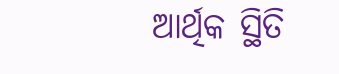ଆର୍ଥିକ ସ୍ଥିତି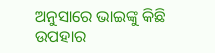ଅନୁସାରେ ଭାଇଙ୍କୁ କିଛି ଉପହାର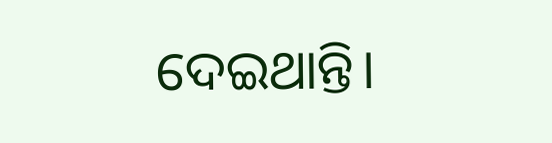ଦେଇଥାନ୍ତି।